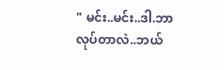" မင်း..မင်း..ဒါ.ဘာလုပ်တာလဲ..ဘယ်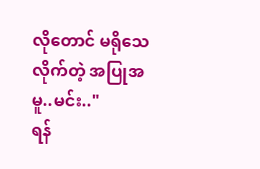လိုတောင် မရိုသေလိုက်တဲ့ အပြုအမူ..မင်း.."
ရန်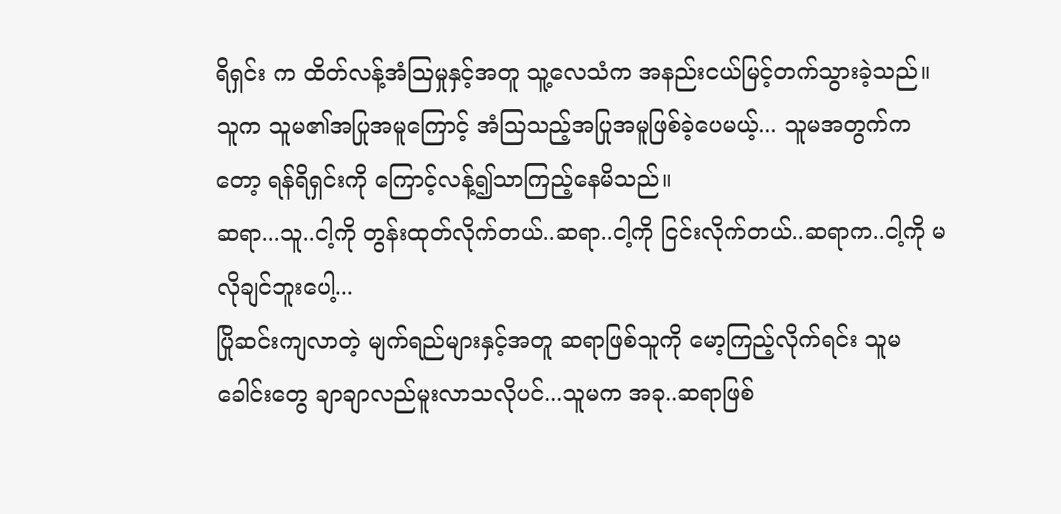ရိရှင်း က ထိတ်လန့်အံဩမှုနှင့်အတူ သူ့လေသံက အနည်းငယ်မြင့်တက်သွားခဲ့သည်။ သူက သူမ၏အပြုအမူကြောင့် အံဩသည့်အပြုအမူဖြစ်ခဲ့ပေမယ့်... သူမအတွက်ကတော့ ရန်ရိရှင်းကို ကြောင့်လန့်၍သာကြည့်နေမိသည်။
ဆရာ...သူ..ငါ့ကို တွန်းထုတ်လိုက်တယ်..ဆရာ..ငါ့ကို ငြင်းလိုက်တယ်..ဆရာက..ငါ့ကို မလိုချင်ဘူးပေါ့...
ပြိုဆင်းကျလာတဲ့ မျက်ရည်များနှင့်အတူ ဆရာဖြစ်သူကို မော့ကြည့်လိုက်ရင်း သူမခေါင်းတွေ ချာချာလည်မူးလာသလိုပင်...သူမက အခု..ဆရာဖြစ်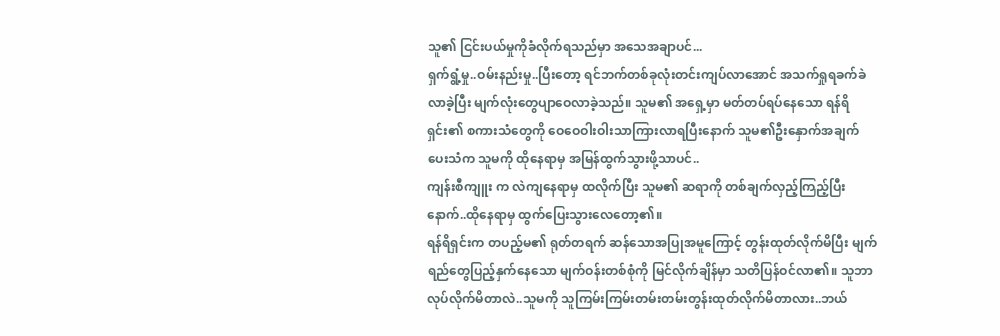သူ၏ ငြင်းပယ်မှုကိုခံလိုက်ရသည်မှာ အသေအချာပင်...
ရှက်ရွံ့မှု..ဝမ်းနည်းမှု..ပြီးတော့ ရင်ဘက်တစ်ခုလုံးတင်းကျပ်လာအောင် အသက်ရှုရခက်ခဲလာခဲ့ပြီး မျက်လုံးတွေပျာဝေလာခဲ့သည်။ သူမ၏ အရှေ့မှာ မတ်တပ်ရပ်နေသော ရန်ရိရှင်း၏ စကားသံတွေကို ဝေဝေဝါးဝါးသာကြားလာရပြီးနောက် သူမ၏ဦးနှောက်အချက်ပေးသံက သူမကို ထိုနေရာမှ အမြန်ထွက်သွားဖို့သာပင်..
ကျန်းစီကျူး က လဲကျနေရာမှ ထလိုက်ပြီး သူမ၏ ဆရာကို တစ်ချက်လှည့်ကြည့်ပြီးနောက်..ထိုနေရာမှ ထွက်ပြေးသွားလေတော့၏။
ရန်ရိရှင်းက တပည့်မ၏ ရုတ်တရက် ဆန်သောအပြုအမူကြောင့် တွန်းထုတ်လိုက်မိပြီး မျက်ရည်တွေပြည့်နှက်နေသော မျက်ဝန်းတစ်စုံကို မြင်လိုက်ချိန်မှာ သတိပြန်ဝင်လာ၏။ သူဘာလုပ်လိုက်မိတာလဲ..သူမကို သူကြမ်းကြမ်းတမ်းတမ်းတွန်းထုတ်လိုက်မိတာလား..ဘယ်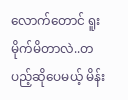လောက်တောင် ရူးမိုက်မိတာလဲ..တပည့်ဆိုပေမယ့် မိန်း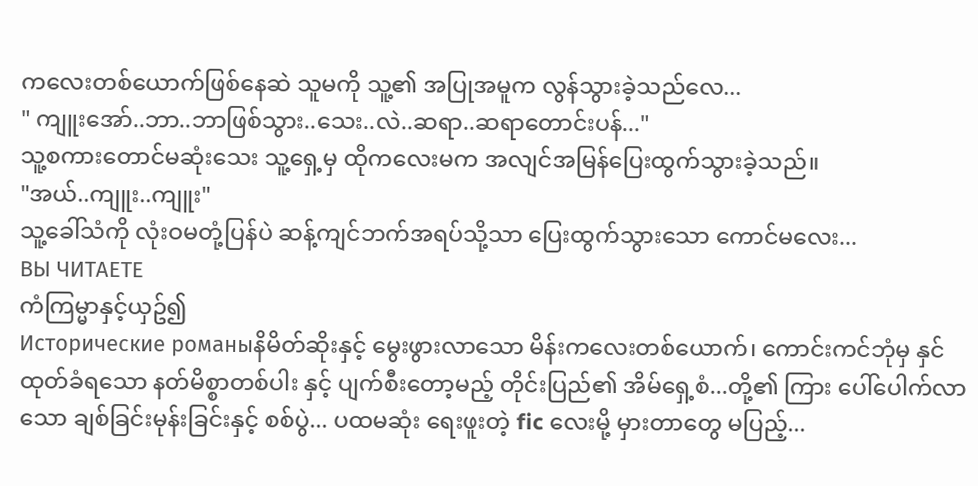ကလေးတစ်ယောက်ဖြစ်နေဆဲ သူမကို သူ့၏ အပြုအမူက လွန်သွားခဲ့သည်လေ...
" ကျူးအော်..ဘာ..ဘာဖြစ်သွား..သေး..လဲ..ဆရာ..ဆရာတောင်းပန်..."
သူ့စကားတောင်မဆုံးသေး သူ့ရှေ့မှ ထိုကလေးမက အလျင်အမြန်ပြေးထွက်သွားခဲ့သည်။
"အယ်..ကျူး..ကျူး"
သူ့ခေါ်သံကို လုံးဝမတုံ့ပြန်ပဲ ဆန့်ကျင်ဘက်အရပ်သို့သာ ပြေးထွက်သွားသော ကောင်မလေး...
ВЫ ЧИТАЕТЕ
ကံကြမ္မာနှင့်ယှဥ်၍
Исторические романыနိမိတ်ဆိုးနှင့် မွေးဖွားလာသော မိန်းကလေးတစ်ယောက်၊ ကောင်းကင်ဘုံမှ နှင်ထုတ်ခံရသော နတ်မိစ္စာတစ်ပါး နှင့် ပျက်စီးတော့မည့် တိုင်းပြည်၏ အိမ်ရှေ့စံ...တို့၏ ကြား ပေါ်ပေါက်လာသော ချစ်ခြင်းမုန်းခြင်းနှင့် စစ်ပွဲ... ပထမဆုံး ရေးဖူးတဲ့ fic လေးမို့ မှားတာတွေ မပြည့်...